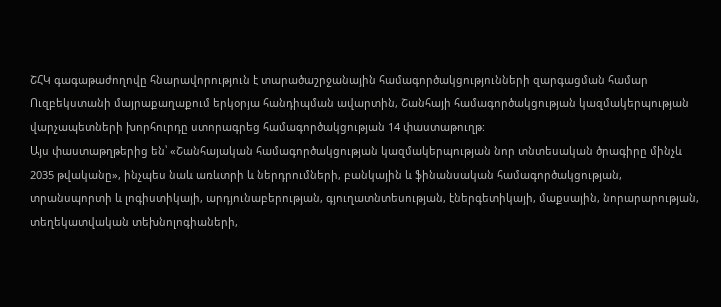ՇՀԿ գագաթաժողովը հնարավորություն է տարածաշրջանային համագործակցությունների զարգացման համար
Ուզբեկստանի մայրաքաղաքում երկօրյա հանդիպման ավարտին, Շանհայի համագործակցության կազմակերպության վարչապետների խորհուրդը ստորագրեց համագործակցության 14 փաստաթուղթ:
Այս փաստաթղթերից են՝ «Շանհայական համագործակցության կազմակերպության նոր տնտեսական ծրագիրը մինչև 2035 թվականը», ինչպես նաև առևտրի և ներդրումների, բանկային և ֆինանսական համագործակցության, տրանսպորտի և լոգիստիկայի, արդյունաբերության, գյուղատնտեսության, էներգետիկայի, մաքսային, նորարարության, տեղեկատվական տեխնոլոգիաների,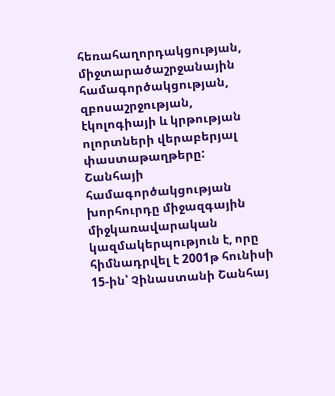հեռահաղորդակցության, միջտարածաշրջանային համագործակցության, զբոսաշրջության, էկոլոգիայի և կրթության ոլորտների վերաբերյալ փաստաթաղթերը:
Շանհայի համագործակցության խորհուրդը միջազգային միջկառավարական կազմակերպություն է, որը հիմնադրվել է 2001թ հունիսի 15-ին՝ Չինաստանի Շանհայ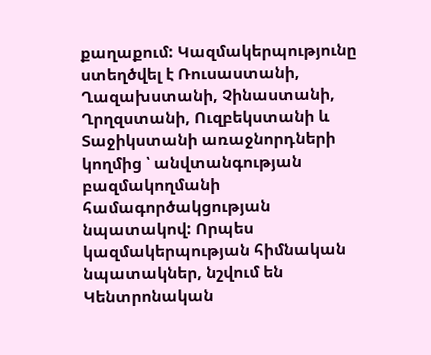քաղաքում: Կազմակերպությունը ստեղծվել է Ռուսաստանի, Ղազախստանի, Չինաստանի, Ղրղզստանի, Ուզբեկստանի և Տաջիկստանի առաջնորդների կողմից ՝ անվտանգության բազմակողմանի համագործակցության նպատակով: Որպես կազմակերպության հիմնական նպատակներ, նշվում են Կենտրոնական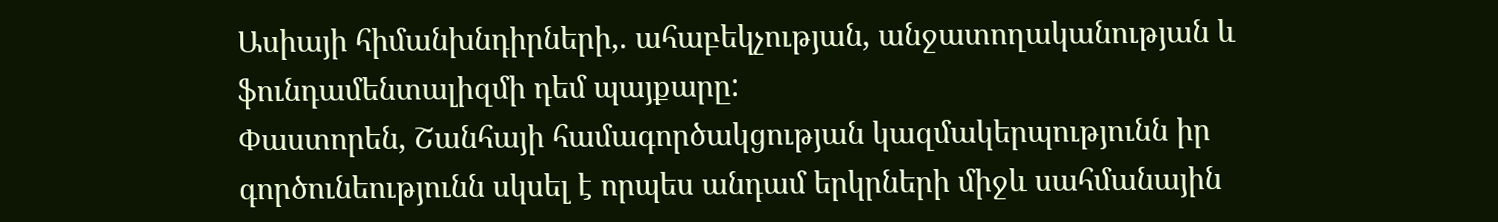Ասիայի հիմանխնդիրների,. ահաբեկչության, անջատողականության և ֆունդամենտալիզմի դեմ պայքարը:
Փաստորեն, Շանհայի համագործակցության կազմակերպությունն իր գործունեությունն սկսել է որպես անդամ երկրների միջև սահմանային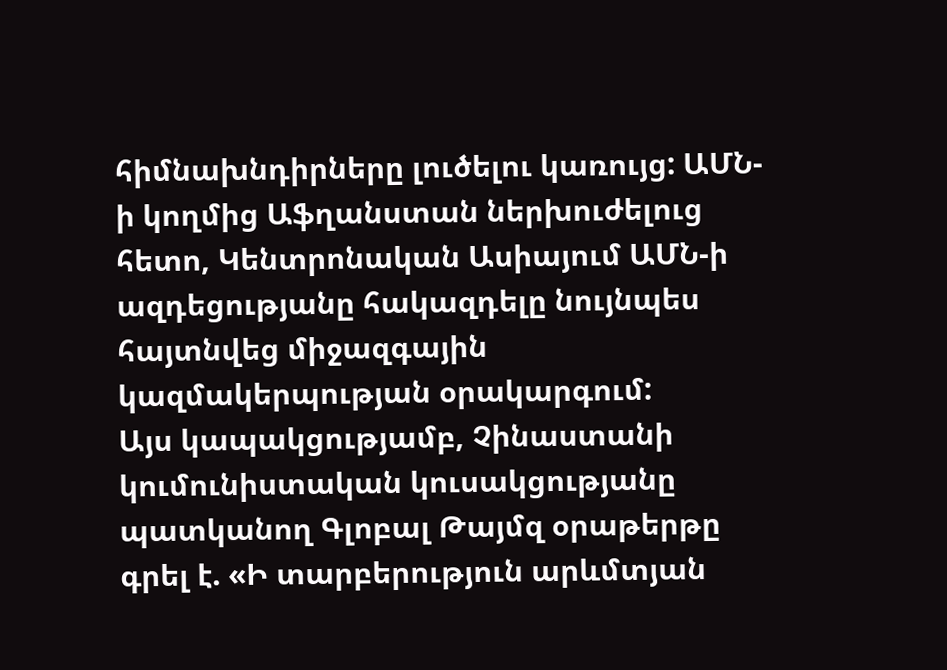հիմնախնդիրները լուծելու կառույց: ԱՄՆ-ի կողմից Աֆղանստան ներխուժելուց հետո, Կենտրոնական Ասիայում ԱՄՆ-ի ազդեցությանը հակազդելը նույնպես հայտնվեց միջազգային կազմակերպության օրակարգում:
Այս կապակցությամբ, Չինաստանի կումունիստական կուսակցությանը պատկանող Գլոբալ Թայմզ օրաթերթը գրել է. «Ի տարբերություն արևմտյան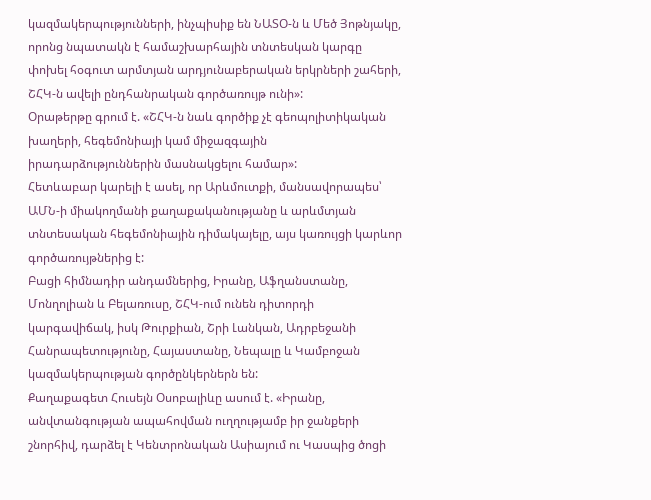կազմակերպությունների, ինչպիսիք են ՆԱՏՕ-ն և Մեծ Յոթնյակը, որոնց նպատակն է համաշխարհային տնտեսկան կարգը փոխել հօգուտ արմտյան արդյունաբերական երկրների շահերի, ՇՀԿ-ն ավելի ընդհանրական գործառույթ ունի»:
Օրաթերթը գրում է. «ՇՀԿ-ն նաև գործիք չէ գեոպոլիտիկական խաղերի, հեգեմոնիայի կամ միջազգային իրադարձություններին մասնակցելու համար»:
Հետևաբար կարելի է ասել, որ Արևմուտքի, մանսավորապես՝ ԱՄՆ-ի միակողմանի քաղաքականությանը և արևմտյան տնտեսական հեգեմոնիային դիմակայելը, այս կառույցի կարևոր գործառույթներից է:
Բացի հիմնադիր անդամներից, Իրանը, Աֆղանստանը, Մոնղոլիան և Բելառուսը, ՇՀԿ-ում ունեն դիտորդի կարգավիճակ, իսկ Թուրքիան, Շրի Լանկան, Ադրբեջանի Հանրապետությունը, Հայաստանը, Նեպալը և Կամբոջան կազմակերպության գործընկերներն են:
Քաղաքագետ Հուսեյն Օսոբալիևը ասում է. «Իրանը, անվտանգության ապահովման ուղղությամբ իր ջանքերի շնորհիվ, դարձել է Կենտրոնական Ասիայում ու Կասպից ծոցի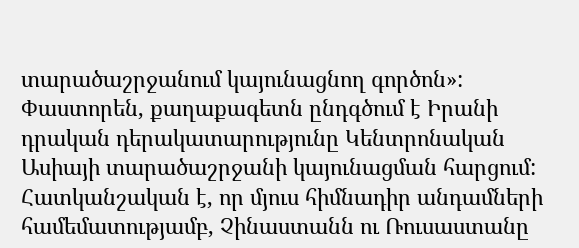տարածաշրջանում կայունացնող գործոն»:
Փաստորեն, քաղաքագետն ընդգծում է Իրանի դրական դերակատարությունը Կենտրոնական Ասիայի տարածաշրջանի կայունացման հարցում: Հատկանշական է, որ մյուս հիմնադիր անդամների համեմատությամբ, Չինաստանն ու Ռուսաստանը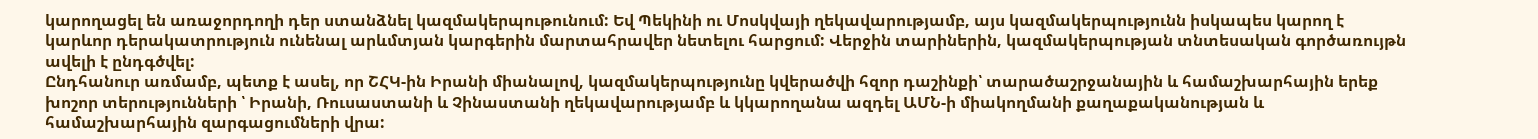կարողացել են առաջորդողի դեր ստանձնել կազմակերպութունում: Եվ Պեկինի ու Մոսկվայի ղեկավարությամբ, այս կազմակերպությունն իսկապես կարող է կարևոր դերակատրություն ունենալ արևմտյան կարգերին մարտահրավեր նետելու հարցում: Վերջին տարիներին, կազմակերպության տնտեսական գործառույթն ավելի է ընդգծվել:
Ընդհանուր առմամբ, պետք է ասել, որ ՇՀԿ-ին Իրանի միանալով, կազմակերպությունը կվերածվի հզոր դաշինքի՝ տարածաշրջանային և համաշխարհային երեք խոշոր տերությունների ՝ Իրանի, Ռուսաստանի և Չինաստանի ղեկավարությամբ և կկարողանա ազդել ԱՄՆ-ի միակողմանի քաղաքականության և համաշխարհային զարգացումների վրա: